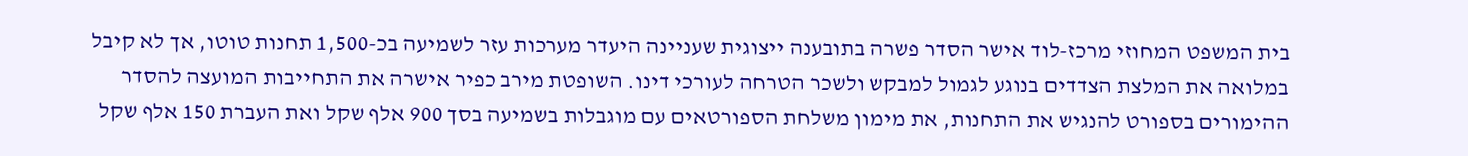בית המשפט המחוזי מרכז-לוד אישר הסדר פשרה בתובענה ייצוגית שעניינה היעדר מערכות עזר לשמיעה בכ-1,500 תחנות טוטו, אך לא קיבל במלואה את המלצת הצדדים בנוגע לגמול למבקש ולשכר הטרחה לעורכי דינו. השופטת מירב כפיר אישרה את התחייבות המועצה להסדר ההימורים בספורט להנגיש את התחנות, את מימון משלחת הספורטאים עם מוגבלות בשמיעה בסך 900 אלף שקל ואת העברת 150 אלף שקל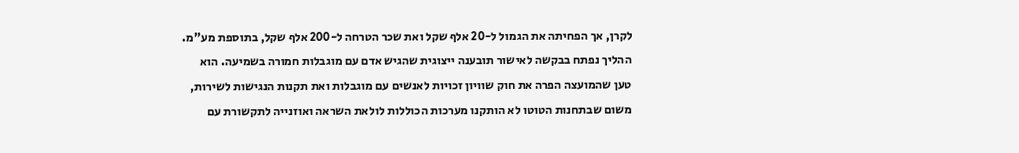לקרן, אך הפחיתה את הגמול ל-20 אלף שקל ואת שכר הטרחה ל-200 אלף שקל, בתוספת מע"מ.
ההליך נפתח בבקשה לאישור תובענה ייצוגית שהגיש אדם עם מוגבלות חמורה בשמיעה. הוא טען שהמועצה הפרה את חוק שוויון זכויות לאנשים עם מוגבלות ואת תקנות הנגישות לשירות, משום שבתחנות הטוטו לא הותקנו מערכות הכוללות לולאת השראה ואוזנייה לתקשורת עם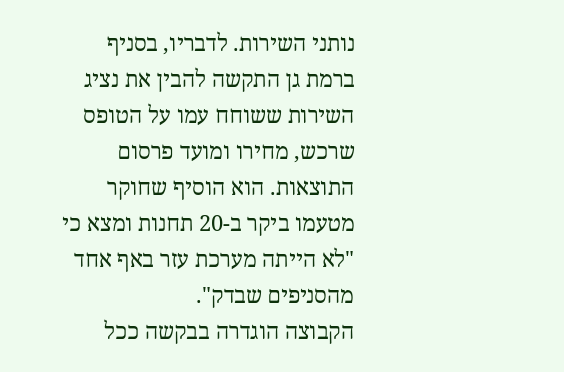נותני השירות. לדבריו, בסניף ברמת גן התקשה להבין את נציג השירות ששוחח עמו על הטופס שרכש, מחירו ומועד פרסום התוצאות. הוא הוסיף שחוקר מטעמו ביקר ב-20 תחנות ומצא כי "לא הייתה מערכת עזר באף אחד מהסניפים שבדק".
הקבוצה הוגדרה בבקשה ככל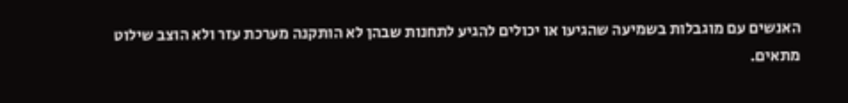האנשים עם מוגבלות בשמיעה שהגיעו או יכולים להגיע לתחנות שבהן לא הותקנה מערכת עזר ולא הוצב שילוט מתאים.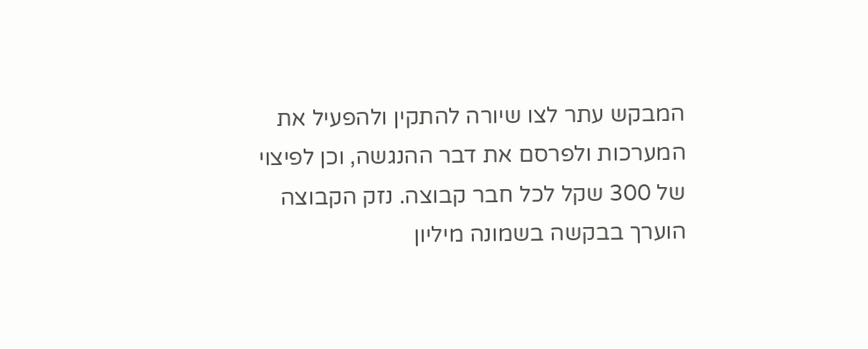המבקש עתר לצו שיורה להתקין ולהפעיל את המערכות ולפרסם את דבר ההנגשה, וכן לפיצוי של 300 שקל לכל חבר קבוצה. נזק הקבוצה הוערך בבקשה בשמונה מיליון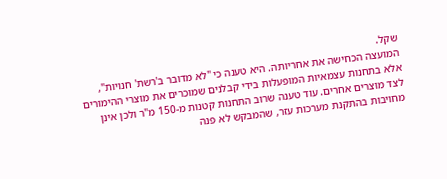שקל.
המועצה הכחישה את אחריותה. היא טענה כי "לא מדובר ב'רשת' חנויות", אלא בתחנות עצמאיות המופעלות בידי קבלנים שמוכרים את מוצרי ההימורים לצד מוצרים אחרים. עוד טענה שרוב התחנות קטנות מ-150 מ"ר ולכן אינן מחויבות בהתקנת מערכות עזר, שהמבקש לא פנה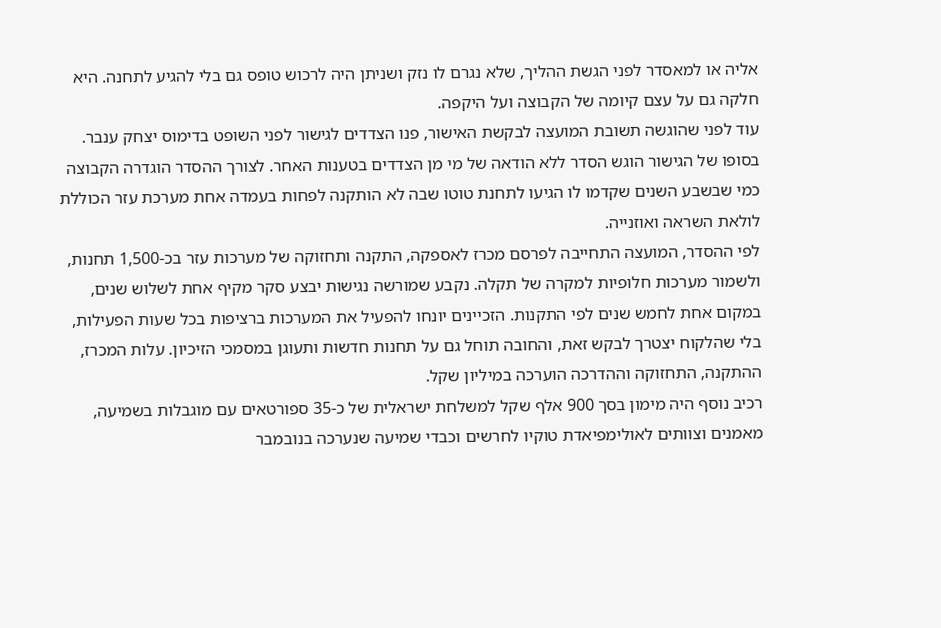אליה או למאסדר לפני הגשת ההליך, שלא נגרם לו נזק ושניתן היה לרכוש טופס גם בלי להגיע לתחנה. היא חלקה גם על עצם קיומה של הקבוצה ועל היקפה.
עוד לפני שהוגשה תשובת המועצה לבקשת האישור, פנו הצדדים לגישור לפני השופט בדימוס יצחק ענבר. בסופו של הגישור הוגש הסדר ללא הודאה של מי מן הצדדים בטענות האחר. לצורך ההסדר הוגדרה הקבוצה כמי שבשבע השנים שקדמו לו הגיעו לתחנת טוטו שבה לא הותקנה לפחות בעמדה אחת מערכת עזר הכוללת לולאת השראה ואוזנייה.
לפי ההסדר, המועצה התחייבה לפרסם מכרז לאספקה, התקנה ותחזוקה של מערכות עזר בכ-1,500 תחנות, ולשמור מערכות חלופיות למקרה של תקלה. נקבע שמורשה נגישות יבצע סקר מקיף אחת לשלוש שנים, במקום אחת לחמש שנים לפי התקנות. הזכיינים יונחו להפעיל את המערכות ברציפות בכל שעות הפעילות, בלי שהלקוח יצטרך לבקש זאת, והחובה תוחל גם על תחנות חדשות ותעוגן במסמכי הזיכיון. עלות המכרז, ההתקנה, התחזוקה וההדרכה הוערכה במיליון שקל.
רכיב נוסף היה מימון בסך 900 אלף שקל למשלחת ישראלית של כ-35 ספורטאים עם מוגבלות בשמיעה, מאמנים וצוותים לאולימפיאדת טוקיו לחרשים וכבדי שמיעה שנערכה בנובמבר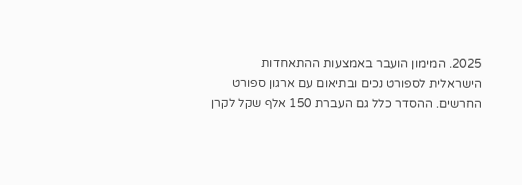2025. המימון הועבר באמצעות ההתאחדות הישראלית לספורט נכים ובתיאום עם ארגון ספורט החרשים. ההסדר כלל גם העברת 150 אלף שקל לקרן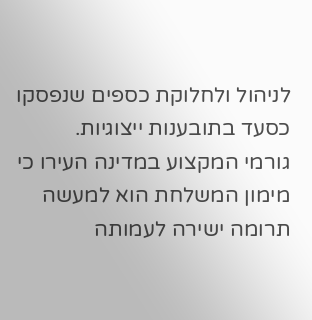לניהול ולחלוקת כספים שנפסקו כסעד בתובענות ייצוגיות.
גורמי המקצוע במדינה העירו כי מימון המשלחת הוא למעשה תרומה ישירה לעמותה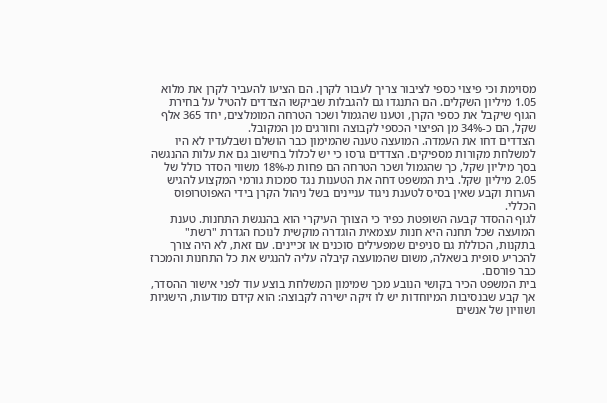מסוימת וכי פיצוי כספי לציבור צריך לעבור לקרן. הם הציעו להעביר לקרן את מלוא 1.05 מיליון השקלים. הם התנגדו גם להגבלות שביקשו הצדדים להטיל על בחירת הגוף שיקבל את כספי הקרן, וטענו שהגמול ושכר הטרחה המומלצים, יחד 365 אלף שקל, הם כ-34% מן הפיצוי הכספי לקבוצה וחורגים מן המקובל.
הצדדים דחו את העמדה. המועצה טענה שהמימון כבר הושלם ושבלעדיו לא היו למשלחת מקורות מספיקים. הצדדים גרסו כי יש לכלול בחישוב גם את עלות ההנגשה בסך מיליון שקל, כך שהגמול ושכר הטרחה הם פחות מ-18% משווי הסדר כולל של 2.05 מיליון שקל. בית המשפט דחה את הטענות נגד סמכות גורמי המקצוע להגיש הערות וקבע שאין בסיס לטענת ניגוד עניינים בשל ניהול הקרן בידי האפוטרופוס הכללי.
לגוף ההסדר קבעה השופטת כפיר כי הצורך העיקרי הוא בהנגשת התחנות. טענת המועצה שכל תחנה היא חנות עצמאית הוגדרה מוקשית לנוכח הגדרת "רשת" בתקנות, הכוללת גם סניפים שמפעילים סוכנים או זכיינים. עם זאת, לא היה צורך להכריע סופית בשאלה, משום שהמועצה קיבלה עליה להנגיש את כל התחנות והמכרז כבר פורסם.
בית המשפט הכיר בקושי הנובע מכך שמימון המשלחת בוצע עוד לפני אישור ההסדר, אך קבע שבנסיבות המיוחדות יש לו זיקה ישירה לקבוצה: הוא קידם מודעות, הישגיות ושוויון של אנשים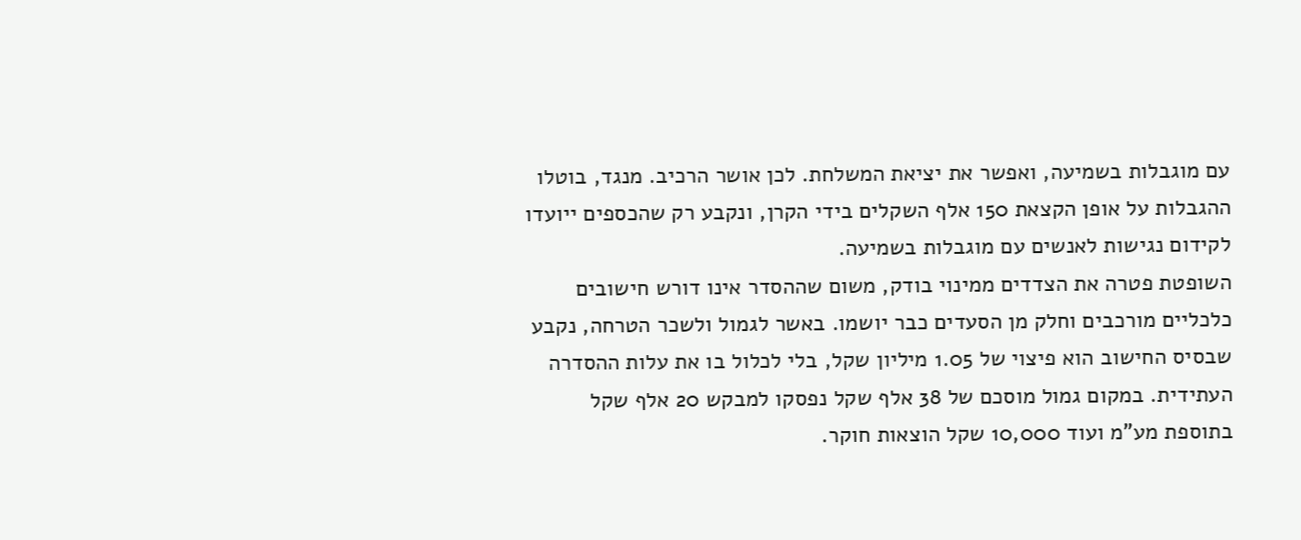עם מוגבלות בשמיעה, ואפשר את יציאת המשלחת. לכן אושר הרכיב. מנגד, בוטלו ההגבלות על אופן הקצאת 150 אלף השקלים בידי הקרן, ונקבע רק שהכספים ייועדו לקידום נגישות לאנשים עם מוגבלות בשמיעה.
השופטת פטרה את הצדדים ממינוי בודק, משום שההסדר אינו דורש חישובים כלכליים מורכבים וחלק מן הסעדים כבר יושמו. באשר לגמול ולשכר הטרחה, נקבע שבסיס החישוב הוא פיצוי של 1.05 מיליון שקל, בלי לכלול בו את עלות ההסדרה העתידית. במקום גמול מוסכם של 38 אלף שקל נפסקו למבקש 20 אלף שקל בתוספת מע"מ ועוד 10,000 שקל הוצאות חוקר.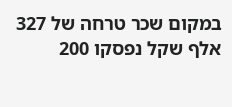במקום שכר טרחה של 327 אלף שקל נפסקו 200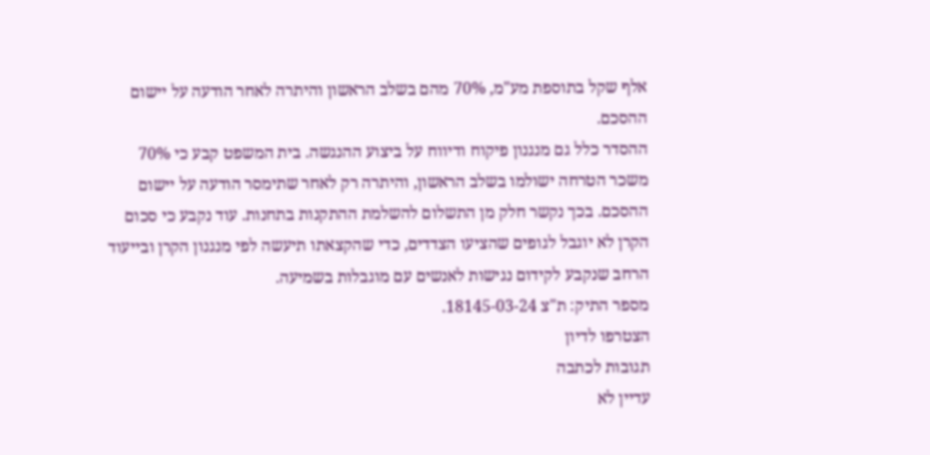אלף שקל בתוספת מע"מ, 70% מהם בשלב הראשון והיתרה לאחר הודעה על יישום ההסכם.
ההסדר כלל גם מנגנון פיקוח ודיווח על ביצוע ההנגשה. בית המשפט קבע כי 70% משכר הטרחה ישולמו בשלב הראשון, והיתרה רק לאחר שתימסר הודעה על יישום ההסכם. בכך נקשר חלק מן התשלום להשלמת ההתקנות בתחנות. עוד נקבע כי סכום הקרן לא יוגבל לגופים שהציעו הצדדים, כדי שהקצאתו תיעשה לפי מנגנון הקרן ובייעוד הרחב שנקבע לקידום נגישות לאנשים עם מוגבלות בשמיעה.
מספר התיק: ת"צ 18145-03-24.
הצטרפו לדיון
תגובות לכתבה
עדיין לא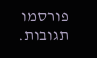פורסמו תגובות.